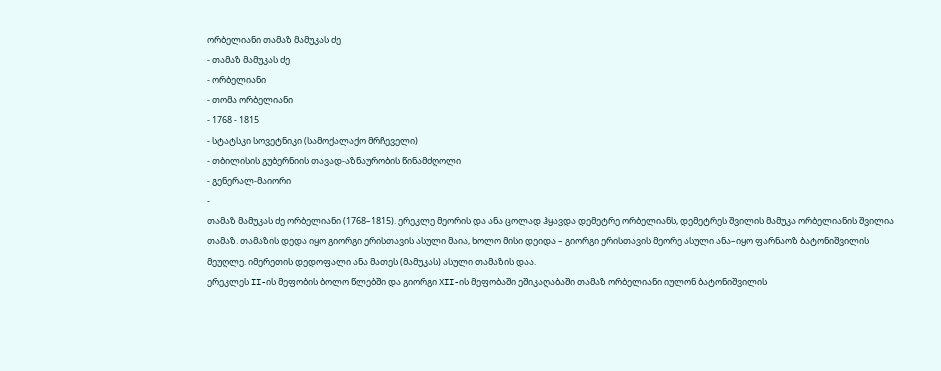ორბელიანი თამაზ მამუკას ძე
- თამაზ მამუკას ძე
- ორბელიანი
- თომა ორბელიანი
- 1768 - 1815
- სტატსკი სოვეტნიკი (სამოქალაქო მრჩეველი)
- თბილისის გუბერნიის თავად-აზნაურობის წინამძღოლი
- გენერალ-მაიორი
-
თამაზ მამუკას ძე ორბელიანი (1768–1815). ერეკლე მეორის და ანა ცოლად ჰყავდა დემეტრე ორბელიანს, დემეტრეს შვილის მამუკა ორბელიანის შვილია თამაზ. თამაზის დედა იყო გიორგი ერისთავის ასული მაია, ხოლო მისი დეიდა – გიორგი ერისთავის მეორე ასული ანა–იყო ფარნაოზ ბატონიშვილის მეუღლე. იმერეთის დედოფალი ანა მათეს (მამუკას) ასული თამაზის დაა.
ერეკლეს II-ის მეფობის ბოლო წლებში და გიორგი XII-ის მეფობაში ეშიკაღაბაში თამაზ ორბელიანი იულონ ბატონიშვილის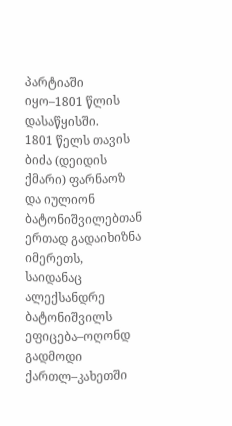პარტიაში იყო–1801 წლის დასაწყისში.
1801 წელს თავის ბიძა (დეიდის ქმარი) ფარნაოზ და იულიონ ბატონიშვილებთან ერთად გადაიხიზნა იმერეთს, საიდანაც ალექსანდრე ბატონიშვილს ეფიცება–ოღონდ გადმოდი ქართლ–კახეთში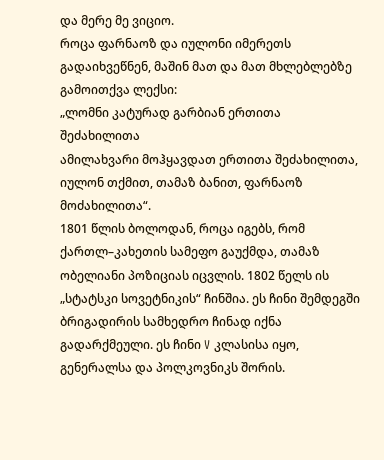და მერე მე ვიციო.
როცა ფარნაოზ და იულონი იმერეთს გადაიხვეწნენ, მაშინ მათ და მათ მხლებლებზე გამოითქვა ლექსი:
„ლომნი კატურად გარბიან ერთითა შეძახილითა
ამილახვარი მოჰყავდათ ერთითა შეძახილითა,
იულონ თქმით, თამაზ ბანით, ფარნაოზ მოძახილითა“.
1801 წლის ბოლოდან, როცა იგებს, რომ ქართლ–კახეთის სამეფო გაუქმდა, თამაზ ობელიანი პოზიციას იცვლის. 1802 წელს ის „სტატსკი სოვეტნიკის“ ჩინშია. ეს ჩინი შემდეგში ბრიგადირის სამხედრო ჩინად იქნა გადარქმეული. ეს ჩინი V კლასისა იყო, გენერალსა და პოლკოვნიკს შორის.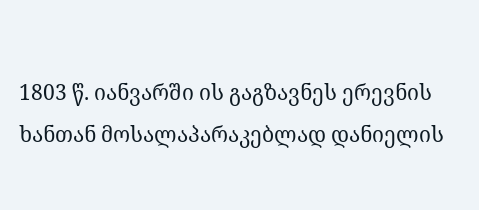1803 წ. იანვარში ის გაგზავნეს ერევნის ხანთან მოსალაპარაკებლად დანიელის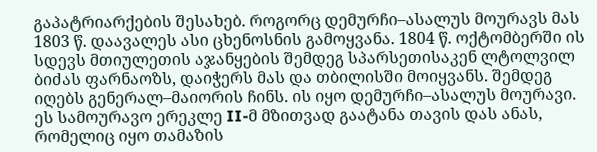გაპატრიარქების შესახებ. როგორც დემურჩი–ასალუს მოურავს მას 1803 წ. დაავალეს ასი ცხენოსნის გამოყვანა. 1804 წ. ოქტომბერში ის სდევს მთიულეთის აჯანყების შემდეგ სპარსეთისაკენ ლტოლვილ ბიძას ფარნაოზს, დაიჭერს მას და თბილისში მოიყვანს. შემდეგ იღებს გენერალ–მაიორის ჩინს. ის იყო დემურჩი–ასალუს მოურავი. ეს სამოურავო ერეკლე II-მ მზითვად გაატანა თავის დას ანას, რომელიც იყო თამაზის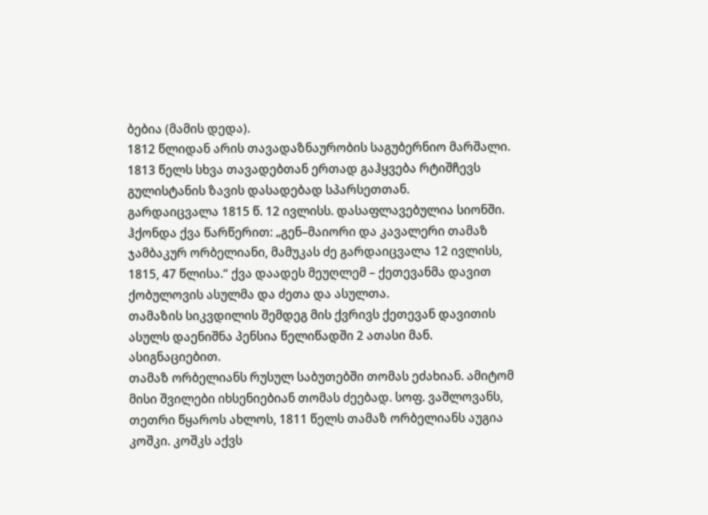ბებია (მამის დედა).
1812 წლიდან არის თავადაზნაურობის საგუბერნიო მარშალი. 1813 წელს სხვა თავადებთან ერთად გაჰყვება რტიშჩევს გულისტანის ზავის დასადებად სპარსეთთან.
გარდაიცვალა 1815 წ. 12 ივლისს. დასაფლავებულია სიონში. ჰქონდა ქვა წარწერით: „გენ–მაიორი და კავალერი თამაზ ჯამბაკურ ორბელიანი, მამუკას ძე გარდაიცვალა 12 ივლისს, 1815, 47 წლისა.“ ქვა დაადეს მეუღლემ – ქეთევანმა დავით ქობულოვის ასულმა და ძეთა და ასულთა.
თამაზის სიკვდილის შემდეგ მის ქვრივს ქეთევან დავითის ასულს დაენიშნა პენსია წელიწადში 2 ათასი მან. ასიგნაციებით.
თამაზ ორბელიანს რუსულ საბუთებში თომას ეძახიან. ამიტომ მისი შვილები იხსენიებიან თომას ძეებად. სოფ. ვაშლოვანს, თეთრი წყაროს ახლოს, 1811 წელს თამაზ ორბელიანს აუგია კოშკი. კოშკს აქვს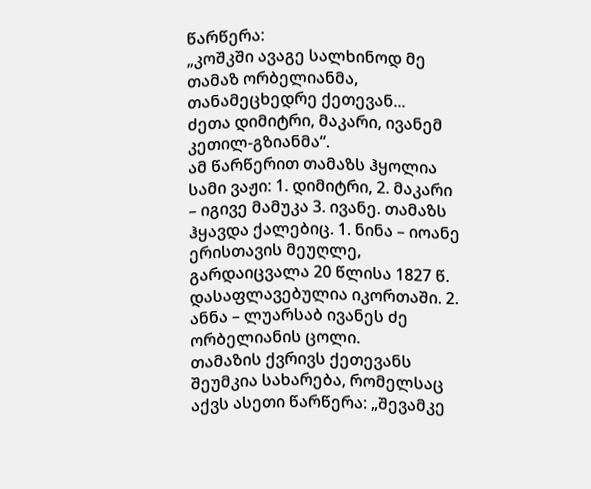წარწერა:
„კოშკში ავაგე სალხინოდ მე თამაზ ორბელიანმა,
თანამეცხედრე ქეთევან...
ძეთა დიმიტრი, მაკარი, ივანემ კეთილ-გზიანმა“.
ამ წარწერით თამაზს ჰყოლია სამი ვაჟი: 1. დიმიტრი, 2. მაკარი – იგივე მამუკა 3. ივანე. თამაზს ჰყავდა ქალებიც. 1. ნინა – იოანე ერისთავის მეუღლე, გარდაიცვალა 20 წლისა 1827 წ. დასაფლავებულია იკორთაში. 2. ანნა – ლუარსაბ ივანეს ძე ორბელიანის ცოლი.
თამაზის ქვრივს ქეთევანს შეუმკია სახარება, რომელსაც აქვს ასეთი წარწერა: „შევამკე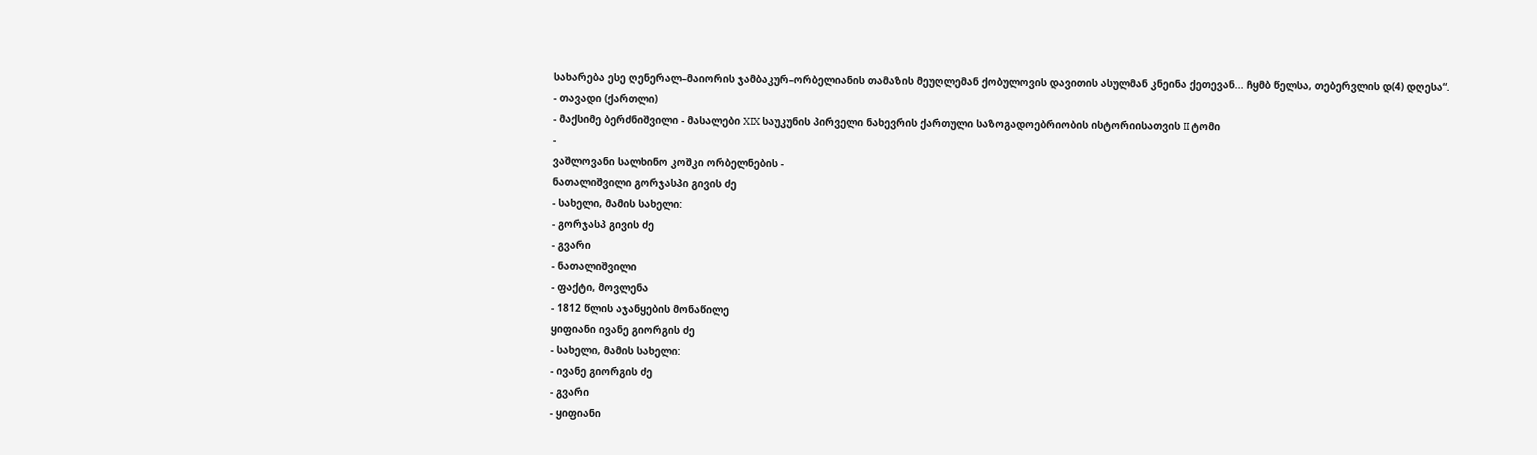სახარება ესე ღენერალ–მაიორის ჯამბაკურ–ორბელიანის თამაზის მეუღლემან ქობულოვის დავითის ასულმან კნეინა ქეთევან... ჩყმბ წელსა, თებერვლის დ(4) დღესა“.
- თავადი (ქართლი)
- მაქსიმე ბერძნიშვილი - მასალები XIX საუკუნის პირველი ნახევრის ქართული საზოგადოებრიობის ისტორიისათვის II ტომი
-
ვაშლოვანი სალხინო კოშკი ორბელნების -
ნათალიშვილი გორჯასპი გივის ძე
- სახელი, მამის სახელი:
- გორჯასპ გივის ძე
- გვარი
- ნათალიშვილი
- ფაქტი, მოვლენა
- 1812 წლის აჯანყების მონაწილე
ყიფიანი ივანე გიორგის ძე
- სახელი, მამის სახელი:
- ივანე გიორგის ძე
- გვარი
- ყიფიანი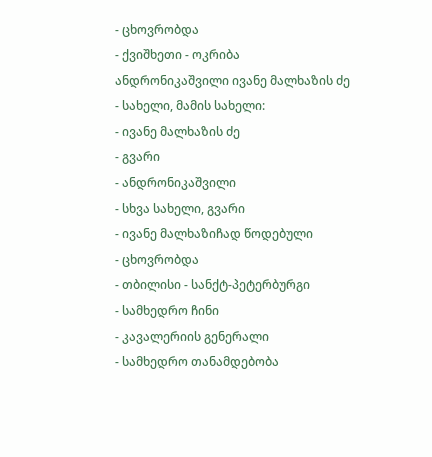- ცხოვრობდა
- ქვიშხეთი - ოკრიბა
ანდრონიკაშვილი ივანე მალხაზის ძე
- სახელი, მამის სახელი:
- ივანე მალხაზის ძე
- გვარი
- ანდრონიკაშვილი
- სხვა სახელი, გვარი
- ივანე მალხაზიჩად წოდებული
- ცხოვრობდა
- თბილისი - სანქტ-პეტერბურგი
- სამხედრო ჩინი
- კავალერიის გენერალი
- სამხედრო თანამდებობა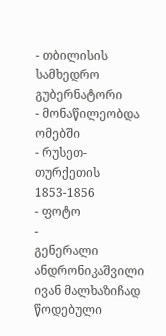- თბილისის სამხედრო გუბერნატორი
- მონაწილეობდა ომებში
- რუსეთ-თურქეთის 1853-1856
- ფოტო
-
გენერალი ანდრონიკაშვილი ივან მალხაზიჩად წოდებული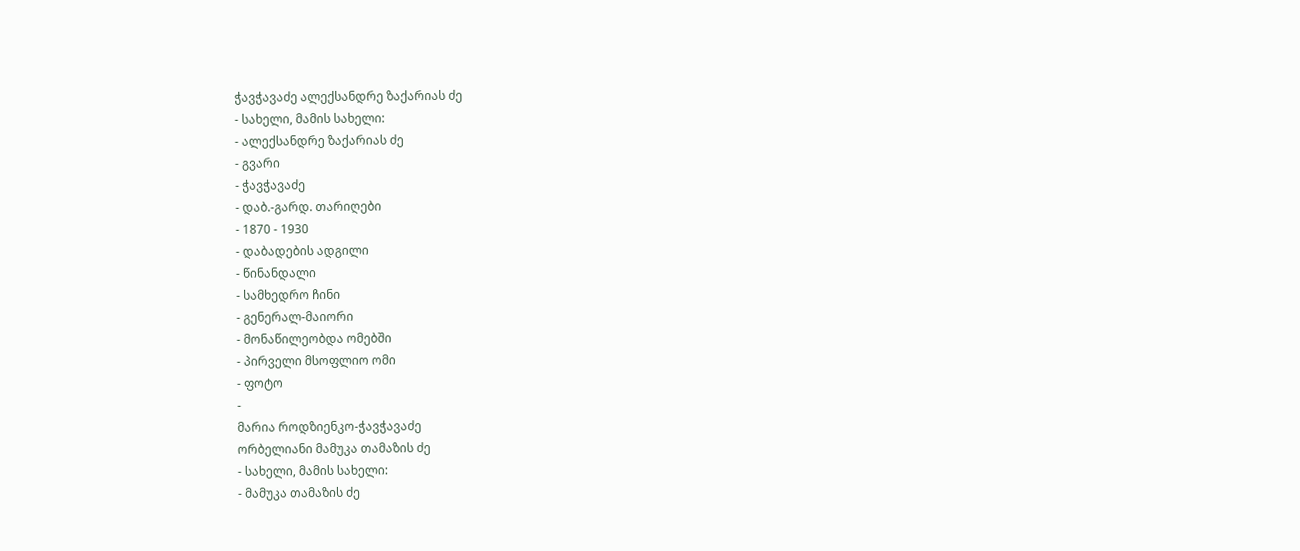ჭავჭავაძე ალექსანდრე ზაქარიას ძე
- სახელი, მამის სახელი:
- ალექსანდრე ზაქარიას ძე
- გვარი
- ჭავჭავაძე
- დაბ.-გარდ. თარიღები
- 1870 - 1930
- დაბადების ადგილი
- წინანდალი
- სამხედრო ჩინი
- გენერალ-მაიორი
- მონაწილეობდა ომებში
- პირველი მსოფლიო ომი
- ფოტო
-
მარია როდზიენკო-ჭავჭავაძე
ორბელიანი მამუკა თამაზის ძე
- სახელი, მამის სახელი:
- მამუკა თამაზის ძე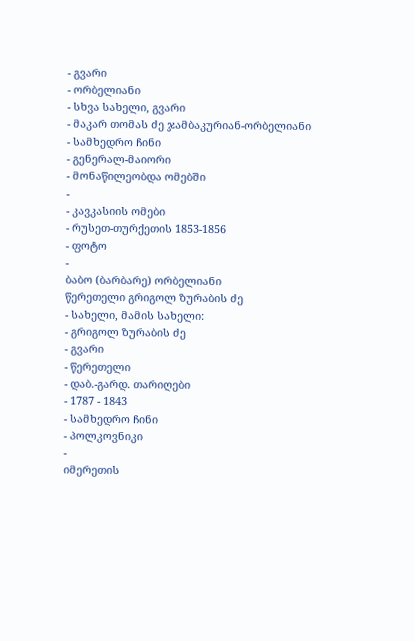- გვარი
- ორბელიანი
- სხვა სახელი, გვარი
- მაკარ თომას ძე ჯამბაკურიან-ორბელიანი
- სამხედრო ჩინი
- გენერალ-მაიორი
- მონაწილეობდა ომებში
-
- კავკასიის ომები
- რუსეთ-თურქეთის 1853-1856
- ფოტო
-
ბაბო (ბარბარე) ორბელიანი
წერეთელი გრიგოლ ზურაბის ძე
- სახელი, მამის სახელი:
- გრიგოლ ზურაბის ძე
- გვარი
- წერეთელი
- დაბ.-გარდ. თარიღები
- 1787 - 1843
- სამხედრო ჩინი
- პოლკოვნიკი
-
იმერეთის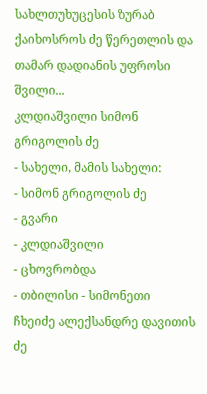სახლთუხუცესის ზურაბ ქაიხოსროს ძე წერეთლის და თამარ დადიანის უფროსი შვილი...
კლდიაშვილი სიმონ გრიგოლის ძე
- სახელი, მამის სახელი:
- სიმონ გრიგოლის ძე
- გვარი
- კლდიაშვილი
- ცხოვრობდა
- თბილისი - სიმონეთი
ჩხეიძე ალექსანდრე დავითის ძე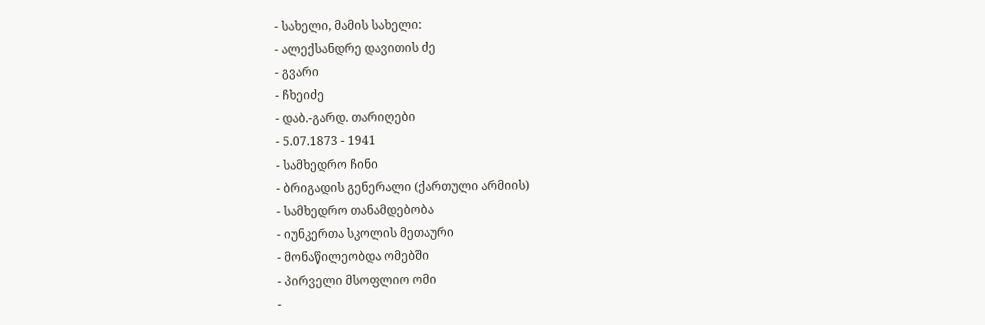- სახელი, მამის სახელი:
- ალექსანდრე დავითის ძე
- გვარი
- ჩხეიძე
- დაბ.-გარდ. თარიღები
- 5.07.1873 - 1941
- სამხედრო ჩინი
- ბრიგადის გენერალი (ქართული არმიის)
- სამხედრო თანამდებობა
- იუნკერთა სკოლის მეთაური
- მონაწილეობდა ომებში
- პირველი მსოფლიო ომი
-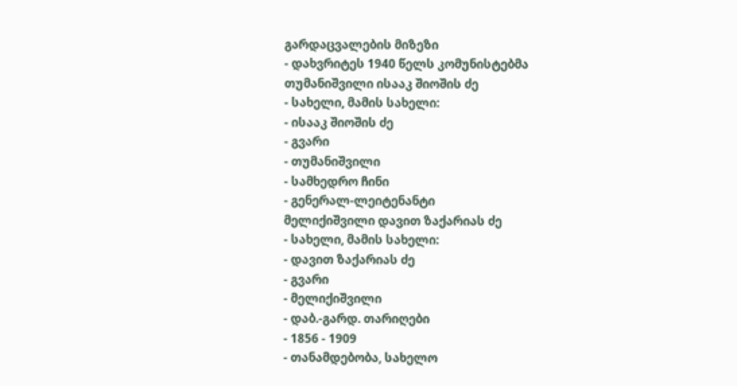გარდაცვალების მიზეზი
- დახვრიტეს 1940 წელს კომუნისტებმა
თუმანიშვილი ისააკ შიოშის ძე
- სახელი, მამის სახელი:
- ისააკ შიოშის ძე
- გვარი
- თუმანიშვილი
- სამხედრო ჩინი
- გენერალ-ლეიტენანტი
მელიქიშვილი დავით ზაქარიას ძე
- სახელი, მამის სახელი:
- დავით ზაქარიას ძე
- გვარი
- მელიქიშვილი
- დაბ.-გარდ. თარიღები
- 1856 - 1909
- თანამდებობა, სახელო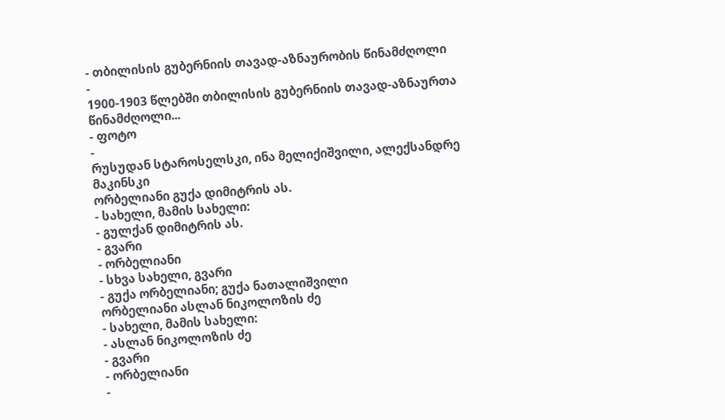- თბილისის გუბერნიის თავად-აზნაურობის წინამძღოლი
-
1900-1903 წლებში თბილისის გუბერნიის თავად-აზნაურთა წინამძღოლი...
- ფოტო
-
რუსუდან სტაროსელსკი, ინა მელიქიშვილი, ალექსანდრე მაკინსკი
ორბელიანი გუქა დიმიტრის ას.
- სახელი, მამის სახელი:
- გულქან დიმიტრის ას.
- გვარი
- ორბელიანი
- სხვა სახელი, გვარი
- გუქა ორბელიანი; გუქა ნათალიშვილი
ორბელიანი ასლან ნიკოლოზის ძე
- სახელი, მამის სახელი:
- ასლან ნიკოლოზის ძე
- გვარი
- ორბელიანი
-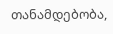თანამდებობა,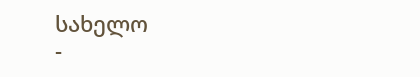სახელო
-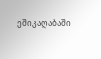ეშიკაღაბაში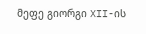მეფე გიორგი XII-ის